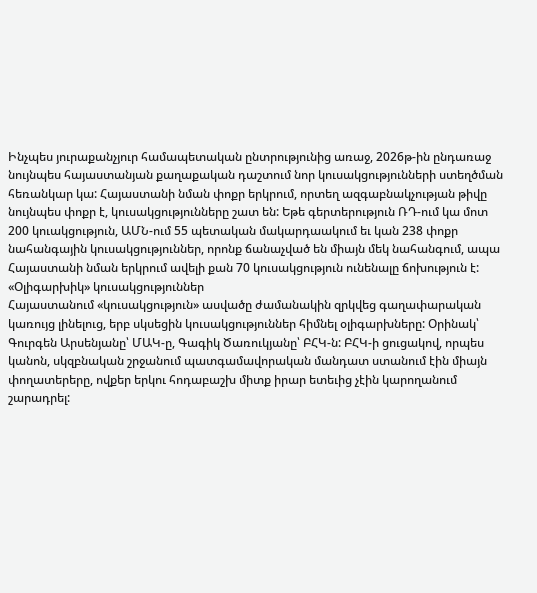Ինչպես յուրաքանչյուր համապետական ընտրությունից առաջ, 2026թ-ին ընդառաջ նույնպես հայաստանյան քաղաքական դաշտում նոր կուսակցությունների ստեղծման հեռանկար կա: Հայաստանի նման փոքր երկրում, որտեղ ազգաբնակչության թիվը նույնպես փոքր է, կուսակցությունները շատ են: Եթե գերտերություն ՌԴ-ում կա մոտ 200 կուակցություն, ԱՄՆ-ում 55 պետական մակարդաակում եւ կան 238 փոքր նահանգային կուսակցություններ, որոնք ճանաչված են միայն մեկ նահանգում, ապա Հայաստանի նման երկրում ավելի քան 70 կուսակցություն ունենալը ճոխություն է:
«Օլիգարխիկ» կուսակցություններ
Հայաստանում «կուսակցություն» ասվածը ժամանակին զրկվեց գաղափարական կառույց լինելուց, երբ սկսեցին կուսակցություններ հիմնել օլիգարխները: Օրինակ՝ Գուրգեն Արսենյանը՝ ՄԱԿ-ը, Գագիկ Ծառուկյանը՝ ԲՀԿ-ն: ԲՀԿ-ի ցուցակով, որպես կանոն, սկզբնական շրջանում պատգամավորական մանդատ ստանում էին միայն փողատերերը, ովքեր երկու հոդաբաշխ միտք իրար ետեւից չէին կարողանում շարադրել: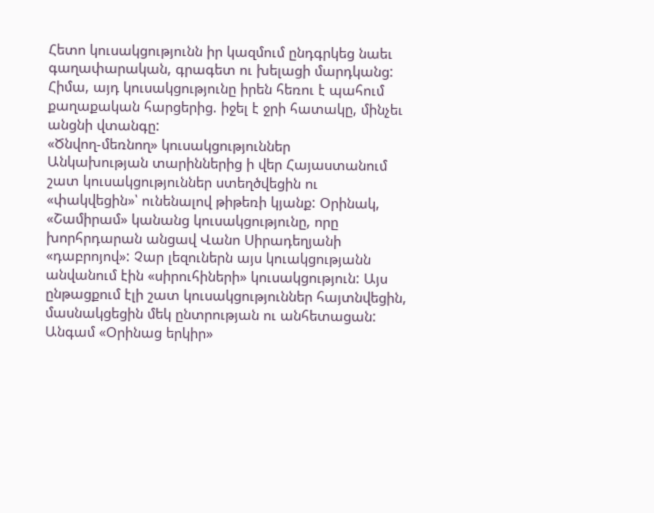Հետո կուսակցությունն իր կազմում ընդգրկեց նաեւ գաղափարական, գրագետ ու խելացի մարդկանց: Հիմա, այդ կուսակցությունը իրեն հեռու է պահում քաղաքական հարցերից. իջել է ջրի հատակը, մինչեւ անցնի վտանգը:
«Ծնվող-մեռնող» կուսակցություններ
Անկախության տարիններից ի վեր Հայաստանում շատ կուսակցություններ ստեղծվեցին ու «փակվեցին»՝ ունենալով թիթեռի կյանք: Օրինակ, «Շամիրամ» կանանց կուսակցությունը, որը խորհրդարան անցավ Վանո Սիրադեղյանի «դաբրոյով»: Չար լեզուներն այս կուակցությանն անվանում էին «սիրուհիների» կուսակցություն: Այս ընթացքում էլի շատ կուսակցություններ հայտնվեցին, մասնակցեցին մեկ ընտրության ու անհետացան: Անգամ «Օրինաց երկիր»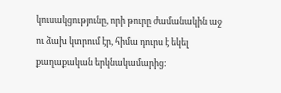կուսակցությունը, որի թուրը ժամանակին աջ ու ձախ կտրում էր, հիմա դուրս է եկել քաղաքական երկնակամարից: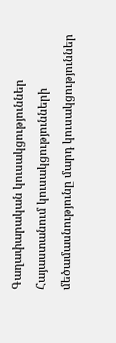Գաղափարական կուսակցություններ
Հայաստանում կուսակցությունների մեծամասնությունը մարդ կուսակցություններ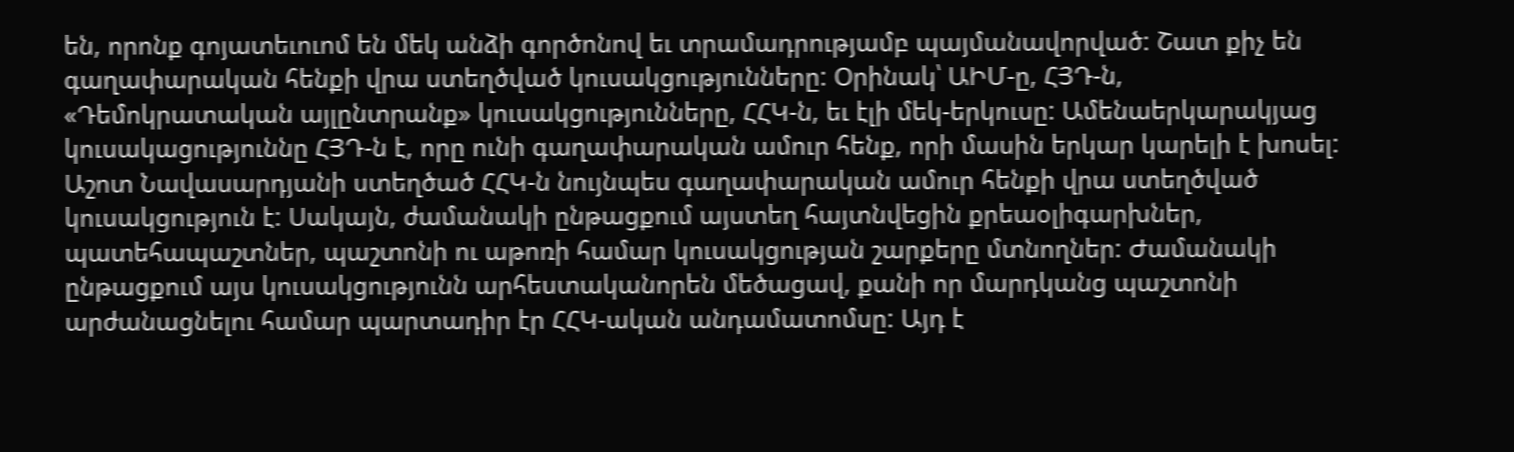են, որոնք գոյատեւուոմ են մեկ անձի գործոնով եւ տրամադրությամբ պայմանավորված: Շատ քիչ են գաղափարական հենքի վրա ստեղծված կուսակցությունները: Օրինակ՝ ԱԻՄ-ը, ՀՅԴ-ն, «Դեմոկրատական այլընտրանք» կուսակցությունները, ՀՀԿ-ն, եւ էլի մեկ-երկուսը: Ամենաերկարակյաց կուսակացություննը ՀՅԴ-ն է, որը ունի գաղափարական ամուր հենք, որի մասին երկար կարելի է խոսել:
Աշոտ Նավասարդյանի ստեղծած ՀՀԿ-ն նույնպես գաղափարական ամուր հենքի վրա ստեղծված կուսակցություն է: Սակայն, ժամանակի ընթացքում այստեղ հայտնվեցին քրեաօլիգարխներ, պատեհապաշտներ, պաշտոնի ու աթոռի համար կուսակցության շարքերը մտնողներ: Ժամանակի ընթացքում այս կուսակցությունն արհեստականորեն մեծացավ, քանի որ մարդկանց պաշտոնի արժանացնելու համար պարտադիր էր ՀՀԿ-ական անդամատոմսը: Այդ է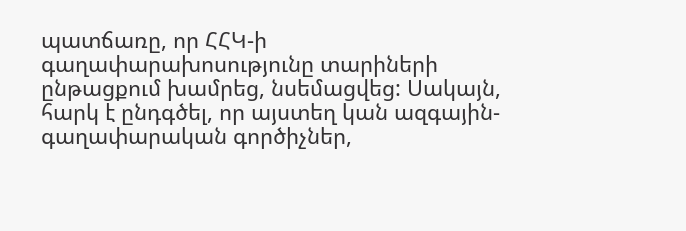պատճառը, որ ՀՀԿ-ի գաղափարախոսությունը տարիների ընթացքում խամրեց, նսեմացվեց: Սակայն, հարկ է ընդգծել, որ այստեղ կան ազգային- գաղափարական գործիչներ,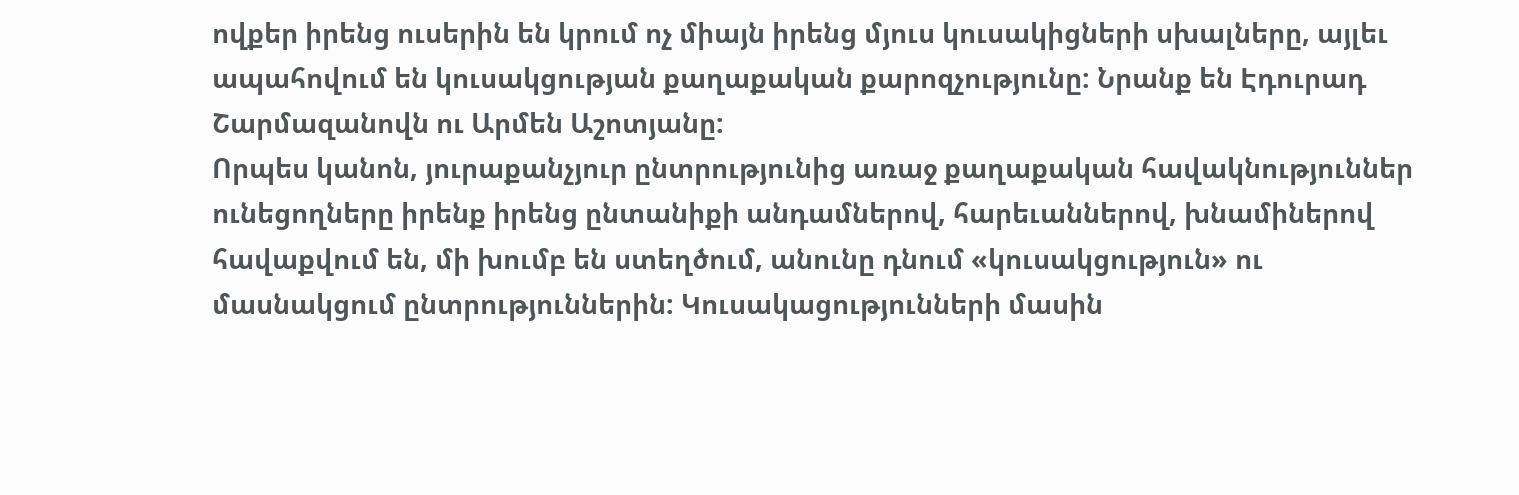ովքեր իրենց ուսերին են կրում ոչ միայն իրենց մյուս կուսակիցների սխալները, այլեւ ապահովում են կուսակցության քաղաքական քարոզչությունը: Նրանք են Էդուրադ Շարմազանովն ու Արմեն Աշոտյանը:
Որպես կանոն, յուրաքանչյուր ընտրությունից առաջ քաղաքական հավակնություններ ունեցողները իրենք իրենց ընտանիքի անդամներով, հարեւաններով, խնամիներով հավաքվում են, մի խումբ են ստեղծում, անունը դնում «կուսակցություն» ու մասնակցում ընտրություններին: Կուսակացությունների մասին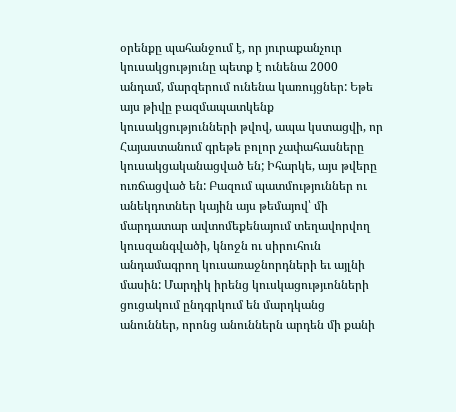օրենքը պահանջում է, որ յուրաքանչուր կուսակցությունը պետք է ունենա 2000 անդամ, մարզերում ունենա կառույցներ: Եթե այս թիվը բազմապատկենք կուսակցությունների թվով, ապա կստացվի, որ Հայաստանում գրեթե բոլոր չափահասները կուսակցականացված են; Իհարկե, այս թվերը ուռճացված են: Բազում պատմություններ ու անեկդոտներ կային այս թեմայով՝ մի մարդատար ավտոմեքենայում տեղավորվող կուսզանգվածի, կնոջն ու սիրուհուն անդամագրող կուսառաջնորդների եւ այլնի մասին: Մարդիկ իրենց կուսկացությւոնների ցուցակում ընդգրկում են մարդկանց անուններ, որոնց անուններն արդեն մի քանի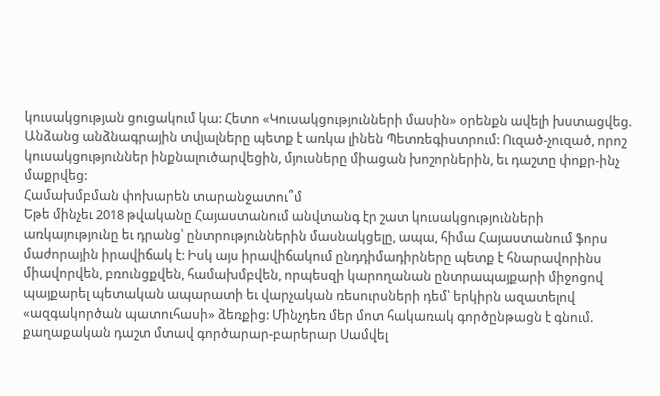կուսակցության ցուցակում կա: Հետո «Կուսակցությունների մասին» օրենքն ավելի խստացվեց. Անձանց անձնագրային տվյալները պետք է առկա լինեն Պետռեգիստրում: Ուզած-չուզած, որոշ կուսակցություններ ինքնալուծարվեցին, մյուսները միացան խոշորներին, եւ դաշտը փոքր-ինչ մաքրվեց:
Համախմբման փոխարեն տարանջատու՞մ
Եթե մինչեւ 2018 թվականը Հայաստանում անվտանգ էր շատ կուսակցությունների առկայությունը եւ դրանց՝ ընտրություններին մասնակցելը, ապա, հիմա Հայաստանում ֆորս մաժորային իրավիճակ է: Իսկ այս իրավիճակում ընդդիմադիրները պետք է հնարավորինս միավորվեն, բռունցքվեն, համախմբվեն, որպեսզի կարողանան ընտրապայքարի միջոցով պայքարել պետական ապարատի եւ վարչական ռեսուրսների դեմ՝ երկիրն ազատելով «ազգակործան պատուհասի» ձեռքից: Մինչդեռ մեր մոտ հակառակ գործընթացն է գնում. քաղաքական դաշտ մտավ գործարար-բարերար Սամվել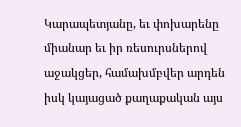Կարապետյանը, եւ փոխարենը միանար եւ իր ռեսուրսներով աջակցեր, համախմբվեր արդեն իսկ կայացած քաղաքական այս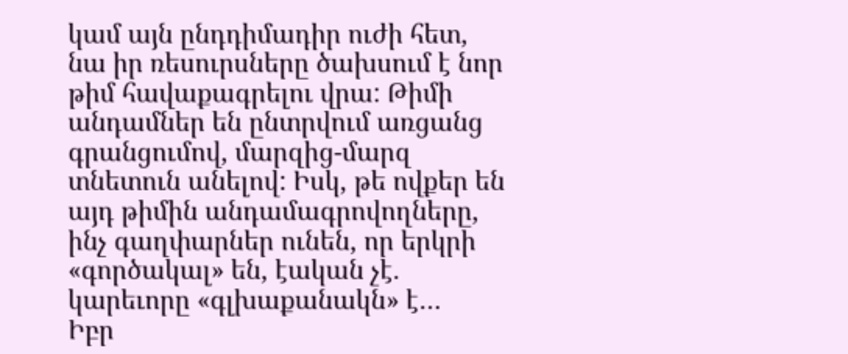կամ այն ընդդիմադիր ուժի հետ, նա իր ռեսուրսները ծախսում է նոր թիմ հավաքագրելու վրա: Թիմի անդամներ են ընտրվում առցանց գրանցումով, մարզից-մարզ տնետուն անելով: Իսկ, թե ովքեր են այդ թիմին անդամագրովողները, ինչ գաղփարներ ունեն, որ երկրի «գործակալ» են, էական չէ. կարեւորը «գլխաքանակն» է…
Իբր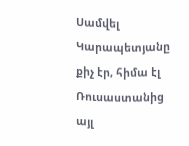Սամվել Կարապետյանը քիչ էր, հիմա էլ Ռուսաստանից այլ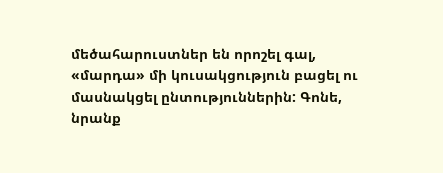մեծահարուստներ են որոշել գալ, «մարդա» մի կուսակցություն բացել ու մասնակցել ընտություններին: Գոնե, նրանք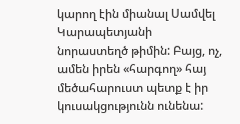կարող էին միանալ Սամվել Կարապետյանի նորաստեղծ թիմին: Բայց, ոչ, ամեն իրեն «հարգող» հայ մեծահարուստ պետք է իր կուսակցությունն ունենա: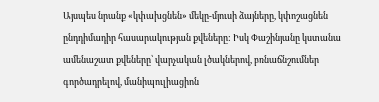Այսպես նրանք «կփախցնեն» մեկը-մյուսի ձայները, կփոշացնեն ընդդիմադիր հասարակության քվեները: Իսկ Փաշինյանը կստանա ամենաշատ քվեները՝ վարչական լծակներով, բռնաճնշումներ գործադրելով, մանիպուլիացիոն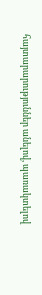հայտարարություններ անելով, պառակտելով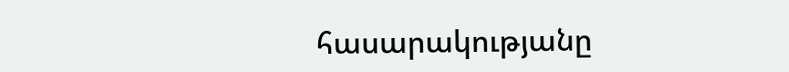հասարակությանը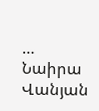…
Նաիրա Վանյան